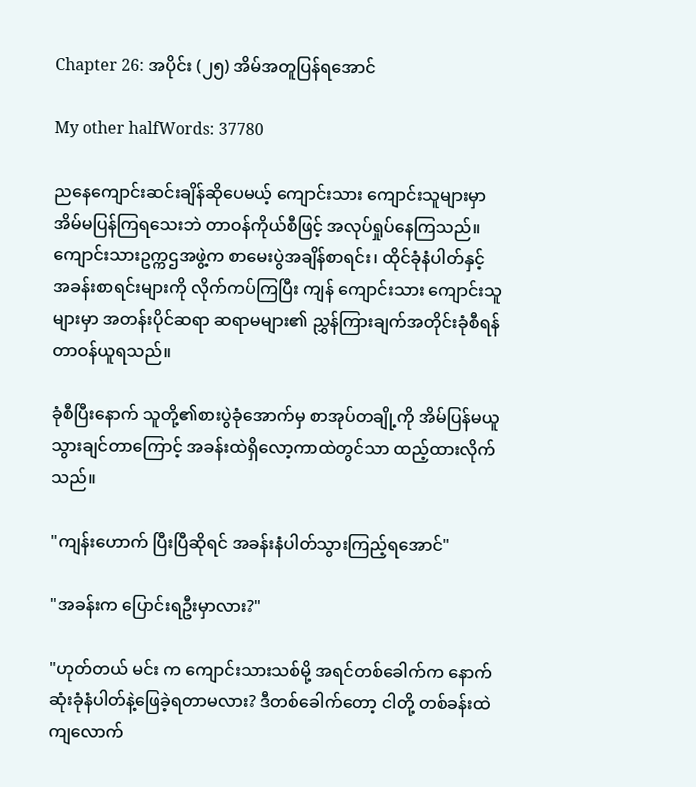Chapter 26: အပိုင်း (၂၅) အိမ်အတူပြန်ရအောင်

My other halfWords: 37780

ညနေကျောင်းဆင်းချိန်ဆိုပေမယ့် ကျောင်းသား ကျောင်းသူများမှာ အိမ်မပြန်ကြရသေးဘဲ တာဝန်ကိုယ်စီဖြင့် အလုပ်ရှုပ်နေကြသည်။ ကျောင်းသားဥက္ကဌအဖွဲ့က စာမေးပွဲအချိန်စာရင်း၊ ထိုင်ခုံနံပါတ်နှင့် အခန်းစာရင်းများကို လိုက်ကပ်ကြပြီး ကျန် ကျောင်းသား ကျောင်းသူများမှာ အတန်းပိုင်ဆရာ ဆရာမများ၏ ညွှန်ကြားချက်အတိုင်းခုံစီရန် တာဝန်ယူရသည်။

ခုံစီပြီးနောက် သူတို့၏စားပွဲခုံအောက်မှ စာအုပ်တချို့ကို အိမ်ပြန်မယူသွားချင်တာကြောင့် အခန်းထဲရှိလော့ကာထဲတွင်သာ ထည့်ထားလိုက်သည်။

"ကျန်းဟောက် ပြီးပြီဆိုရင် အခန်းနံပါတ်သွားကြည့်ရအောင်"

"အခန်းက ပြောင်းရဦးမှာလား?"

"ဟုတ်တယ် မင်း က ကျောင်းသားသစ်မို့ အရင်တစ်ခေါက်က နောက်ဆုံးခုံနံပါတ်နဲ့ဖြေခဲ့ရတာမလား? ဒီတစ်ခေါက်တော့ ငါတို့ တစ်ခန်းထဲ ကျလောက်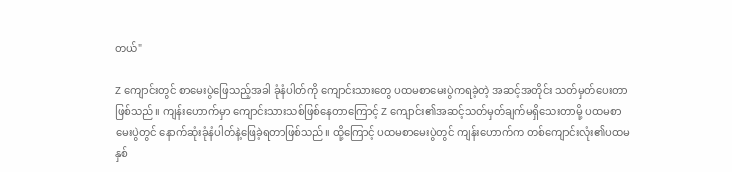တယ်"

Z ကျောင်းတွင် စာမေးပွဲဖြေသည့်အခါ ခုံနံပါတ်ကို ကျောင်းသားတွေ ပထမစာမေးပွဲကရခဲ့တဲ့ အဆင့်အတိုင်း သတ်မှတ်ပေးတာဖြစ်သည်။ ကျန်းဟောက်မှာ ကျောင်းသားသစ်ဖြစ်နေတာကြောင့် Z ကျောင်း၏အဆင့်သတ်မှတ်ချက်မရှိသေးတာမို့ ပထမစာမေးပွဲတွင် နောက်ဆုံးခုံနံပါတ်နဲ့ဖြေခဲ့ရတာဖြစ်သည်။ ထို့ကြောင့် ပထမစာမေးပွဲတွင် ကျန်းဟောက်က တစ်ကျောင်းလုံး၏ပထမနှစ်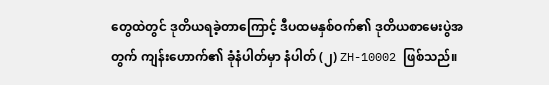တွေထဲတွင် ဒုတိယရခဲ့တာကြောင့် ဒီပထမနှစ်ဝက်၏ ဒုတိယစာမေးပွဲအတွက် ကျန်းဟောက်၏ ခုံနံပါတ်မှာ နံပါတ် (၂) ZH-10002 ဖြစ်သည်။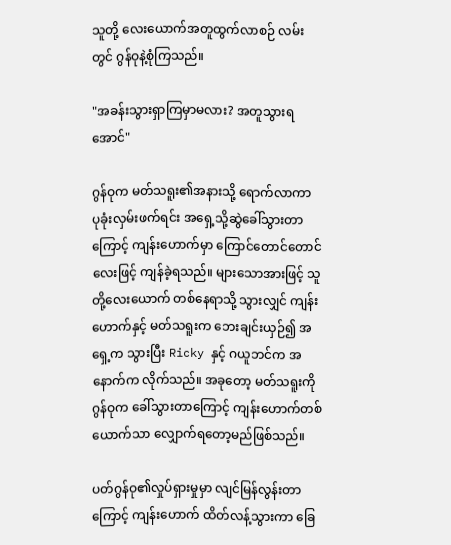သူတို့ လေးယောက်အတူထွက်လာစဉ် လမ်းတွင် ဂွန်ဝုနဲ့စုံကြသည်။

"အခန်းသွားရှာကြမှာမလား? အတူသွားရအောင်"

ဂွန်ဝုက မတ်သရူး၏အနားသို့ ရောက်လာကာ ပုခုံးလှမ်းဖက်ရင်း အရှေ့သို့ဆွဲခေါ်သွားတာကြောင့် ကျန်းဟောက်မှာ ကြောင်တောင်တောင်လေးဖြင့် ကျန်ခဲ့ရသည်။ များသောအားဖြင့် သူတို့လေးယောက် တစ်နေရာသို့ သွားလျှင် ကျန်းဟောက်နှင့် မတ်သရူးက ဘေးချင်းယှဉ်၍ အရှေ့က သွားပြီး Ricky နှင့် ဂယူဘင်က အနောက်က လိုက်သည်။ အခုတော့ မတ်သရူးကို ဂွန်ဝုက ခေါ်သွားတာကြောင့် ကျန်းဟောက်တစ်ယောက်သာ လျှောက်ရတော့မည်ဖြစ်သည်။

ပတ်ဂွန်ဝု၏လှုပ်ရှားမှုမှာ လျင်မြန်လွန်းတာကြောင့် ကျန်းဟောက် ထိတ်လန့်သွားကာ ခြေ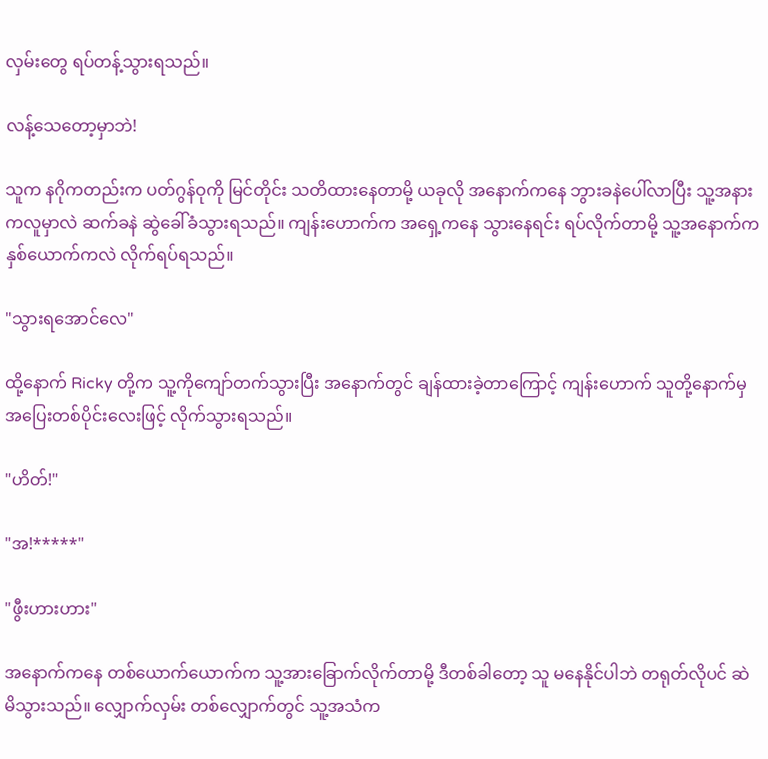လှမ်းတွေ ရပ်တန့်သွားရသည်။

လန့်သေတော့မှာဘဲ!

သူက နဂိုကတည်းက ပတ်ဂွန်ဝုကို မြင်တိုင်း သတိထားနေတာမို့ ယခုလို အနောက်ကနေ ဘွားခနဲပေါ်လာပြီး သူ့အနားကလူမှာလဲ ဆက်ခနဲ ဆွဲခေါ်ခံသွားရသည်။ ကျန်းဟောက်က အရှေ့ကနေ သွားနေရင်း ရပ်လိုက်တာမို့ သူ့အနောက်က နှစ်ယောက်ကလဲ လိုက်ရပ်ရသည်။

"သွားရအောင်လေ"

ထို့နောက် Ricky တို့က သူ့ကိုကျော်တက်သွားပြီး အနောက်တွင် ချန်ထားခဲ့တာကြောင့် ကျန်းဟောက် သူတို့နောက်မှ အပြေးတစ်ပိုင်းလေးဖြင့် လိုက်သွားရသည်။

"ဟိတ်!"

"အ!*****"

"ဖွီးဟားဟား"

အနောက်ကနေ တစ်ယောက်ယောက်က သူ့အားခြောက်လိုက်တာမို့ ဒီတစ်ခါတော့ သူ မနေနိုင်ပါဘဲ တရုတ်လိုပင် ဆဲမိသွားသည်။ လျှောက်လှမ်း တစ်လျှောက်တွင် သူ့အသံက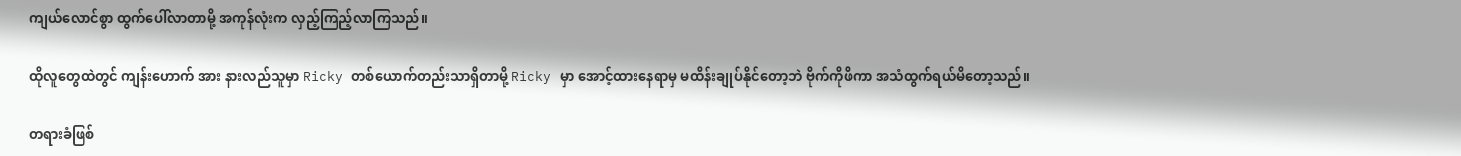ကျယ်လောင်စွာ ထွက်ပေါ်လာတာမို့ အကုန်လုံးက လှည့်ကြည့်လာကြသည်။

ထိုလူတွေထဲတွင် ကျန်းဟောက် အား နားလည်သူမှာ Ricky တစ်ယောက်တည်းသာရှိတာမို့ Ricky မှာ အောင့်ထားနေရာမှ မထိန်းချုပ်နိုင်တော့ဘဲ ဗိုက်ကိုဖိကာ အသံထွက်ရယ်မိတော့သည်။

တရားခံဖြစ်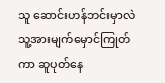သူ ဆောင်းဟန်ဘင်းမှာလဲ သူ့အားမျက်မှောင်ကြုတ်ကာ ဆူပုတ်နေ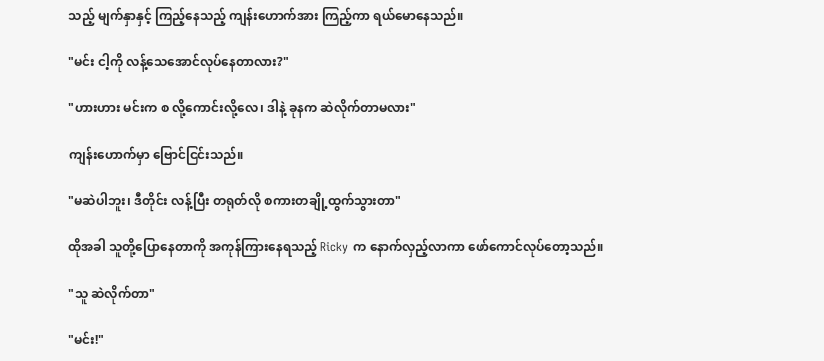သည့် မျက်နှာနှင့် ကြည့်နေသည့် ကျန်းဟောက်အား ကြည့်ကာ ရယ်မောနေသည်။

"မင်း ငါ့ကို လန့်သေအောင်လုပ်နေတာလား?"

"ဟားဟား မင်းက စ လို့ကောင်းလို့လေ၊ ဒါနဲ့ ခုနက ဆဲလိုက်တာမလား"

ကျန်းဟောက်မှာ ဗြောင်ငြင်းသည်။

"မဆဲပါဘူး၊ ဒီတိုင်း လန့်ပြီး တရုတ်လို စကားတချို့ထွက်သွားတာ"

ထိုအခါ သူတို့ပြောနေတာကို အကုန်ကြားနေရသည့် Ricky က နောက်လှည့်လာကာ ဖော်ကောင်လုပ်တော့သည်။

"သူ ဆဲလိုက်တာ"

"မင်း!"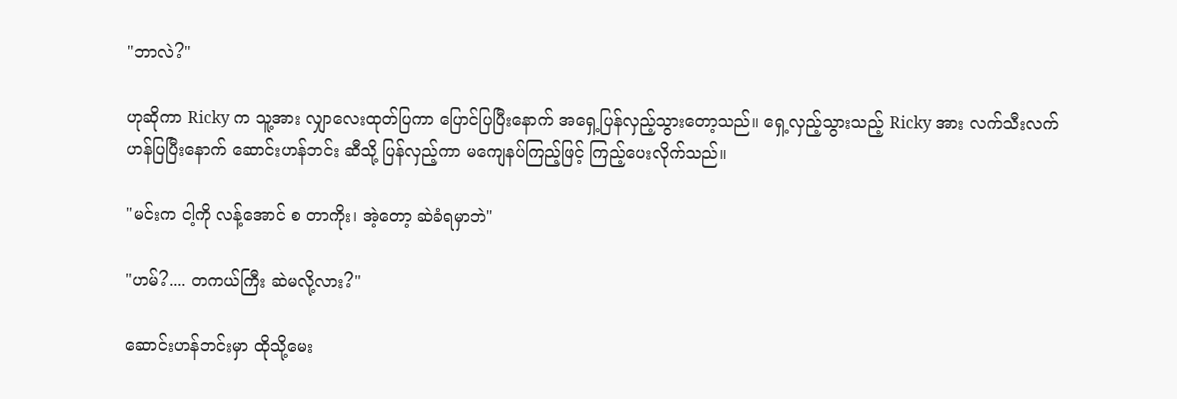"ဘာလဲ?"

ဟုဆိုကာ Ricky က သူ့အား လျှာလေးထုတ်ပြကာ ပြောင်ပြပြီးနောက် အရှေ့ပြန်လှည့်သွားတော့သည်။ ရှေ့လှည့်သွားသည့် Ricky အား လက်သီးလက်ဟန်ပြပြီးနောက် ဆောင်းဟန်ဘင်း ဆီသို့ ပြန်လှည့်ကာ မကျေနပ်ကြည့်ဖြင့် ကြည့်ပေးလိုက်သည်။

"မင်းက ငါ့ကို လန့်အောင် စ တာကိုး၊ အဲ့တော့ ဆဲခံရမှာဘဲ"

"ဟမ်?.... တကယ်ကြီး ဆဲမလို့လား?"

ဆောင်းဟန်ဘင်းမှာ ထိုသို့မေး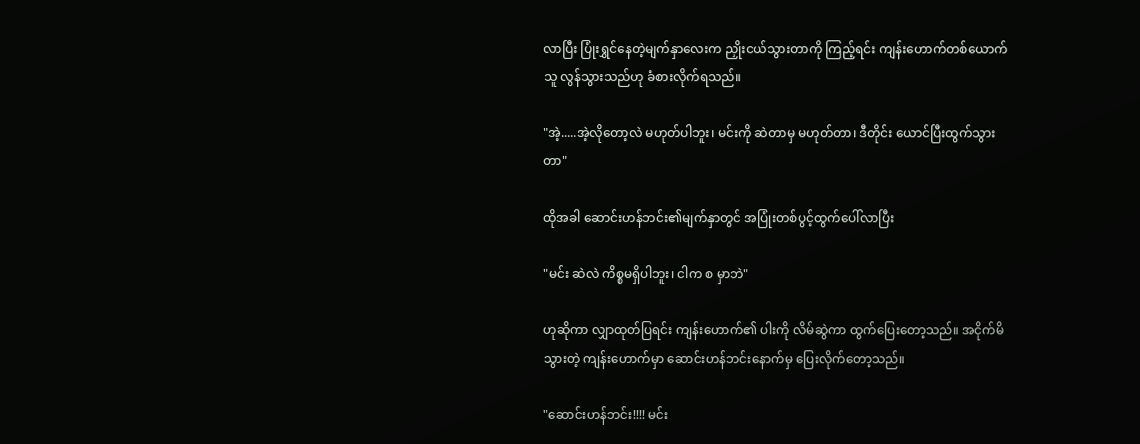လာပြီး ပြုံးရွှင်နေတဲ့မျက်နှာလေးက ညှိုးငယ်သွားတာကို ကြည့်ရင်း ကျန်းဟောက်တစ်ယောက် သူ လွန်သွားသည်ဟု ခံစားလိုက်ရသည်။

"အဲ့.....အဲ့လိုတော့လဲ မဟုတ်ပါဘူး၊ မင်းကို ဆဲတာမှ မဟုတ်တာ၊ ဒီတိုင်း ယောင်ပြီးထွက်သွားတာ"

ထိုအခါ ဆောင်းဟန်ဘင်း၏မျက်နှာတွင် အပြုံးတစ်ပွင့်ထွက်ပေါ်လာပြီး

"မင်း ဆဲလဲ ကိစ္စမရှိပါဘူး၊ ငါက စ မှာဘဲ"

ဟုဆိုကာ လျှာထုတ်ပြရင်း ကျန်းဟောက်၏ ပါးကို လိမ်ဆွဲကာ ထွက်ပြေးတော့သည်။ အငိုက်မိသွားတဲ့ ကျန်းဟောက်မှာ ဆောင်းဟန်ဘင်းနောက်မှ ပြေးလိုက်တော့သည်။

"ဆောင်းဟန်ဘင်း!!!! မင်း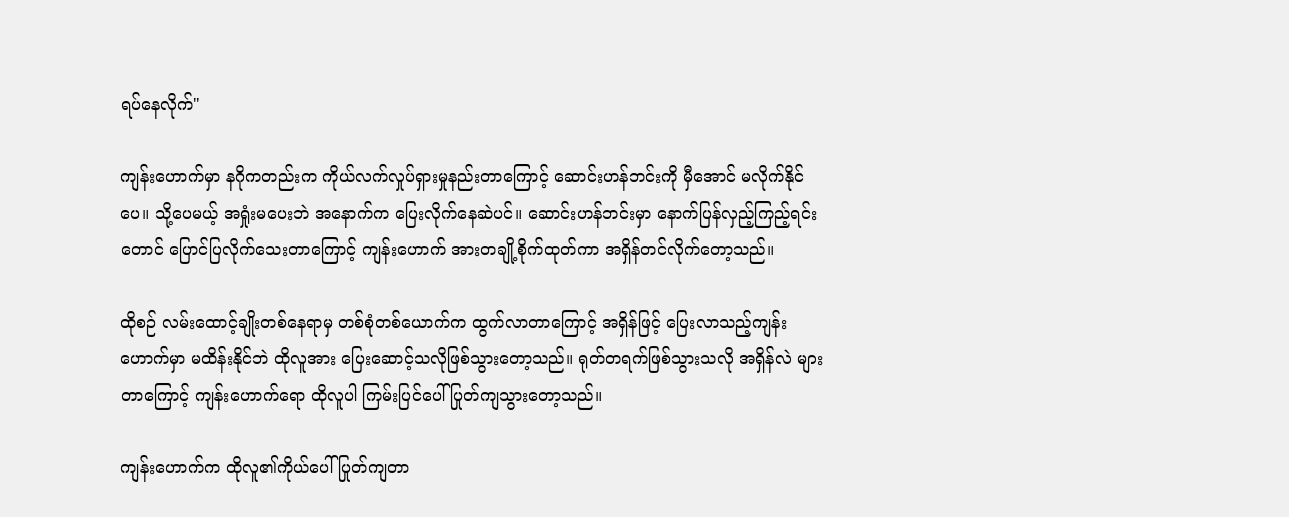ရပ်နေလိုက်"

ကျန်းဟောက်မှာ နဂိုကတည်းက ကိုယ်လက်လှုပ်ရှားမှုနည်းတာကြောင့် ဆောင်းဟန်ဘင်းကို မှီအောင် မလိုက်နိုင်ပေ။ သို့ပေမယ့် အရှုံးမပေးဘဲ အနောက်က ပြေးလိုက်နေဆဲပင်။ ဆောင်းဟန်ဘင်းမှာ နောက်ပြန်လှည့်ကြည့်ရင်းတောင် ပြောင်ပြလိုက်သေးတာကြောင့် ကျန်းဟောက် အားတချို့စိုက်ထုတ်ကာ အရှိန်တင်လိုက်တော့သည်။

ထိုစဉ် လမ်းထောင့်ချိုးတစ်နေရာမှ တစ်စုံတစ်ယောက်က ထွက်လာတာကြောင့် အရှိန်ဖြင့် ပြေးလာသည့်ကျန်းဟောက်မှာ မထိန်းနိုင်ဘဲ ထိုလူအား ပြေးဆောင့်သလိုဖြစ်သွားတော့သည်။ ရုတ်တရက်ဖြစ်သွားသလို အရှိန်လဲ များတာကြောင့် ကျန်းဟောက်ရော ထိုလူပါ ကြမ်းပြင်ပေါ် ပြုတ်ကျသွားတော့သည်။

ကျန်းဟောက်က ထိုလူ၏ကိုယ်ပေါ် ပြုတ်ကျတာ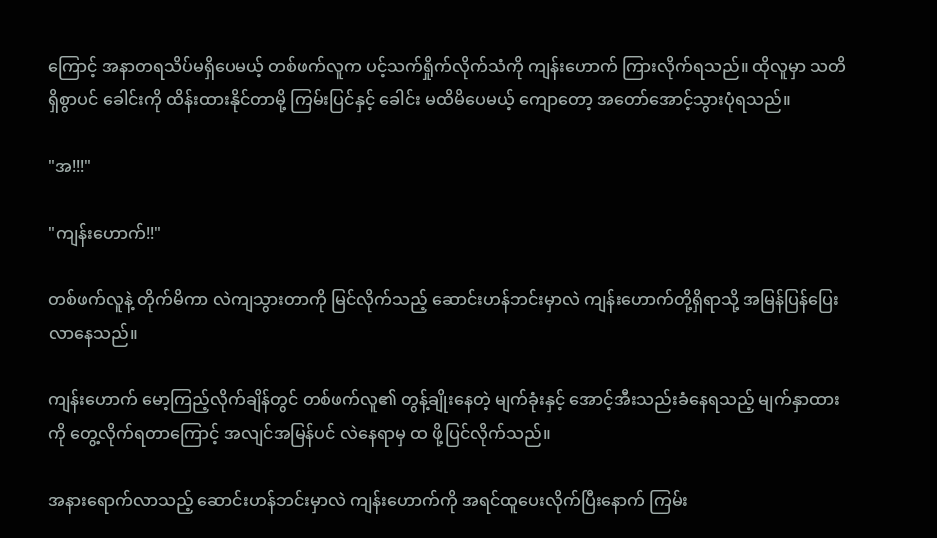ကြောင့် အနာတရသိပ်မရှိပေမယ့် တစ်ဖက်လူက ပင့်သက်ရှိုက်လိုက်သံကို ကျန်းဟောက် ကြားလိုက်ရသည်။ ထိုလူမှာ သတိရှိစွာပင် ခေါင်းကို ထိန်းထားနိုင်တာမို့ ကြမ်းပြင်နှင့် ခေါင်း မထိမိပေမယ့် ကျောတော့ အတော်အောင့်သွားပုံရသည်။

"အ!!!"

"ကျန်းဟောက်!!"

တစ်ဖက်လူနဲ့ တိုက်မိကာ လဲကျသွားတာကို မြင်လိုက်သည့် ဆောင်းဟန်ဘင်းမှာလဲ ကျန်းဟောက်တို့ရှိရာသို့ အမြန်ပြန်ပြေးလာနေသည်။

ကျန်းဟောက် မော့ကြည့်လိုက်ချိန်တွင် တစ်ဖက်လူ၏ တွန့်ချိုးနေတဲ့ မျက်ခုံးနှင့် အောင့်အီးသည်းခံနေရသည့် မျက်နှာထားကို တွေ့လိုက်ရတာကြောင့် အလျင်အမြန်ပင် လဲနေရာမှ ထ ဖို့ပြင်လိုက်သည်။

အနားရောက်လာသည့် ဆောင်းဟန်ဘင်းမှာလဲ ကျန်းဟောက်ကို အရင်ထူပေးလိုက်ပြီးနောက် ကြမ်း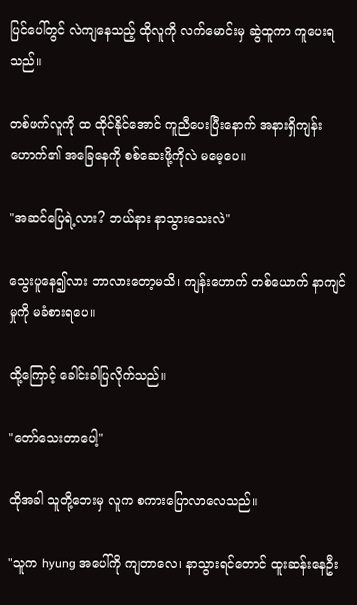ပြင်ပေါ်တွင် လဲကျနေသည့် ထိုလူကို လက်မောင်းမှ ဆွဲထူကာ ကူပေးရသည်။

တစ်ဖက်လူကို ထ ထိုင်နိုင်အောင် ကူညီပေးပြီးနောက် အနားရှိကျန်းဟောက်၏ အခြေနေကို စစ်ဆေးဖို့ကိုလဲ မမေ့ပေ။

"အဆင်ပြေရဲ့လား? ဘယ်နား နာသွားသေးလဲ"

သွေးပူနေ၍လား ဘာလားတော့မသိ၊ ကျန်းဟောက် တစ်ယောက် နာကျင်မှုကို မခံစားရပေ။

ထို့ကြောင့် ခေါင်းခါပြလိုက်သည်။

"တော်သေးတာပေါ့"

ထိုအခါ သူတို့ဘေးမှ လူက စကားပြောလာလေသည်။

"သူက hyung အပေါ်ကို ကျတာလေ၊ နာသွားရင်တောင် ထူးဆန်းနေဦး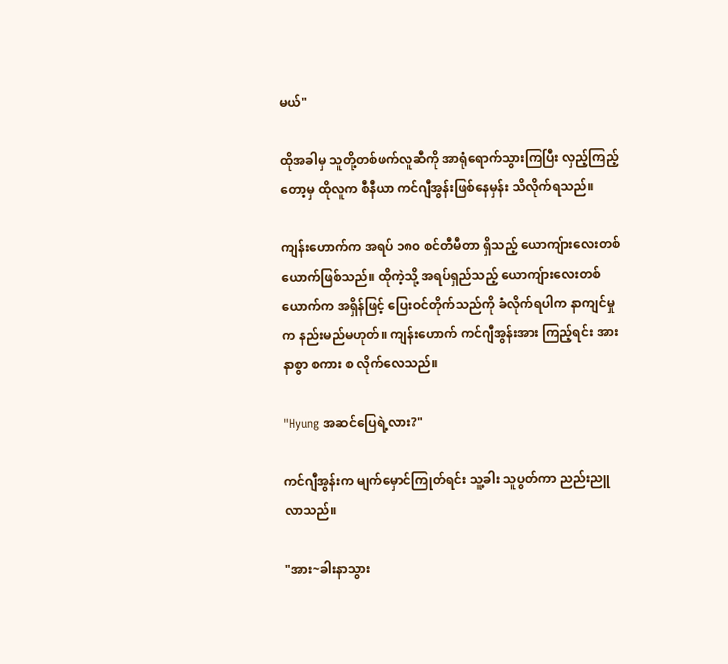မယ်"

ထိုအခါမှ သူတို့တစ်ဖက်လူဆီကို အာရုံရောက်သွားကြပြီး လှည့်ကြည့်တော့မှ ထိုလူက စီနီယာ ကင်ဂျီအွန်းဖြစ်နေမှန်း သိလိုက်ရသည်။

ကျန်းဟောက်က အရပ် ၁၈၀ စင်တီမီတာ ရှိသည့် ယောကျ်ားလေးတစ်ယောက်ဖြစ်သည်။ ထိုကဲ့သို့ အရပ်ရှည်သည့် ယောကျ်ားလေးတစ်ယောက်က အရှိန်ဖြင့် ပြေးဝင်တိုက်သည်ကို ခံလိုက်ရပါက နာကျင်မှုက နည်းမည်မဟုတ်။ ကျန်းဟောက် ကင်ဂျီအွန်းအား ကြည့်ရင်း အားနာစွာ စကား စ လိုက်လေသည်။

"Hyung အဆင်ပြေရဲ့လား?"

ကင်ဂျီအွန်းက မျက်မှောင်ကြုတ်ရင်း သူ့ခါး သူပွတ်ကာ ညည်းညူလာသည်။

"အား~ခါးနာသွား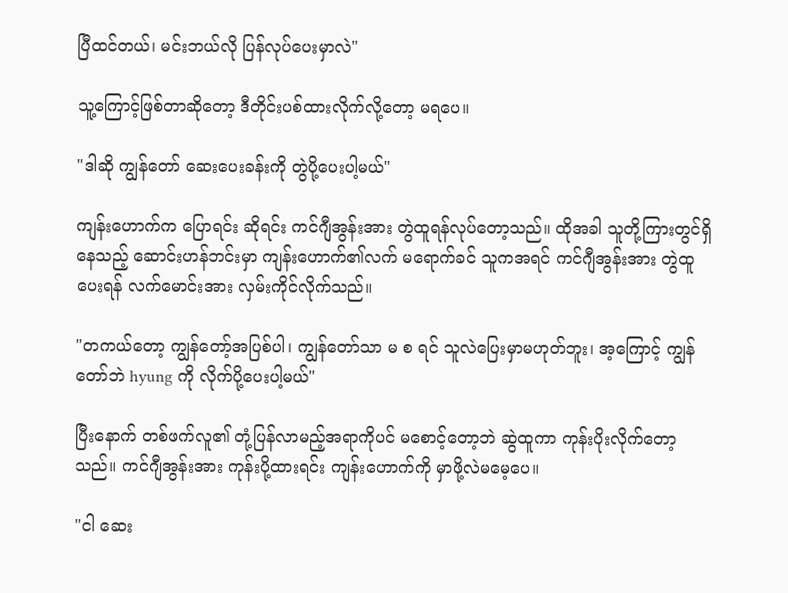ပြီထင်တယ်၊ မင်းဘယ်လို ပြန်လုပ်ပေးမှာလဲ"

သူ့ကြောင့်ဖြစ်တာဆိုတော့ ဒီတိုင်းပစ်ထားလိုက်လို့တော့ မရပေ။

"ဒါဆို ကျွန်တော် ဆေးပေးခန်းကို တွဲပို့ပေးပါ့မယ်"

ကျန်းဟောက်က ပြောရင်း ဆိုရင်း ကင်ဂျီအွန်းအား တွဲထူရန်လုပ်တော့သည်။ ထိုအခါ သူတို့ကြားတွင်ရှိနေသည့် ဆောင်းဟန်ဘင်းမှာ ကျန်းဟောက်၏လက် မရောက်ခင် သူကအရင် ကင်ဂျီအွန်းအား တွဲထူပေးရန် လက်မောင်းအား လှမ်းကိုင်လိုက်သည်။

"တကယ်တော့ ကျွန်တော့်အပြစ်ပါ၊ ကျွန်တော်သာ မ စ ရင် သူလဲပြေးမှာမဟုတ်ဘူး၊ အ့ကြောင့် ကျွန်တော်ဘဲ hyung ကို လိုက်ပို့ပေးပါ့မယ်"

ပြီးနောက် တစ်ဖက်လူ၏ တုံ့ပြန်လာမည့်အရာကိုပင် မစောင့်တော့ဘဲ ဆွဲထူကာ ကုန်းပိုးလိုက်တော့သည်။ ကင်ဂျီအွန်းအား ကုန်းပို့ထားရင်း ကျန်းဟောက်ကို မှာဖို့လဲမမေ့ပေ။

"ငါ ဆေး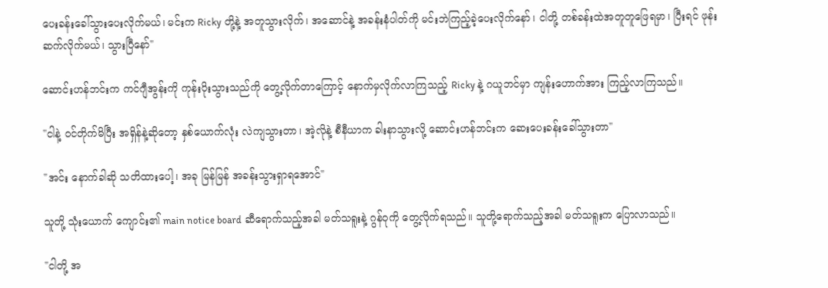ပေးခန်းခေါ်သွားပေးလိုက်မယ်၊ မင်းက Ricky တို့နဲ့ အတူသွားလိုက်၊ အဆောင်နဲ့ အခန်းနံပါတ်ကို မင်းဘဲကြည့်ခဲ့ပေးလိုက်နော်၊ ငါတို့ တစ်ခန်းထဲအတူတူဖြေရမှာ၊ ပြီးရင် ဖုန်းဆက်လိုက်မယ်၊ သွားပြီနော်"

ဆောင်းဟန်ဘင်းက ကင်ဂျီအွန်းကို ကုန်းပိုးသွားသည်ကို တွေ့လိုက်တာကြောင့် နောက်မှလိုက်လာကြသည့် Ricky နဲ့ ဂယူဘင်မှာ ကျန်းဟောက်အား ကြည့်လာကြသည်။

"ငါနဲ့ ဝင်တိုက်မိပြီး အရှိန်နဲ့ဆိုတော့ နှစ်ယောက်လုံး လဲကျသွားတာ၊ အဲ့လိုနဲ့ စီနီယာက ခါးနာသွားလို့ ဆောင်းဟန်ဘင်းက ဆေးပေးခန်းခေါ်သွားတာ"

"အင်း နောက်ခါဆို သတိထားပေါ့၊ အခု မြန်မြန် အခန်းသွားရှာရအောင်"

သူတို့ သုံးယောက် ကျောင်း၏ main notice board ဆီရောက်သည့်အခါ မတ်သရူးနဲ့ ဂွန်ဝုကို တွေ့လိုက်ရသည်။ သူတို့ရောက်သည့်အခါ မတ်သရူးက ပြောလာသည်။

"ငါတို့ အ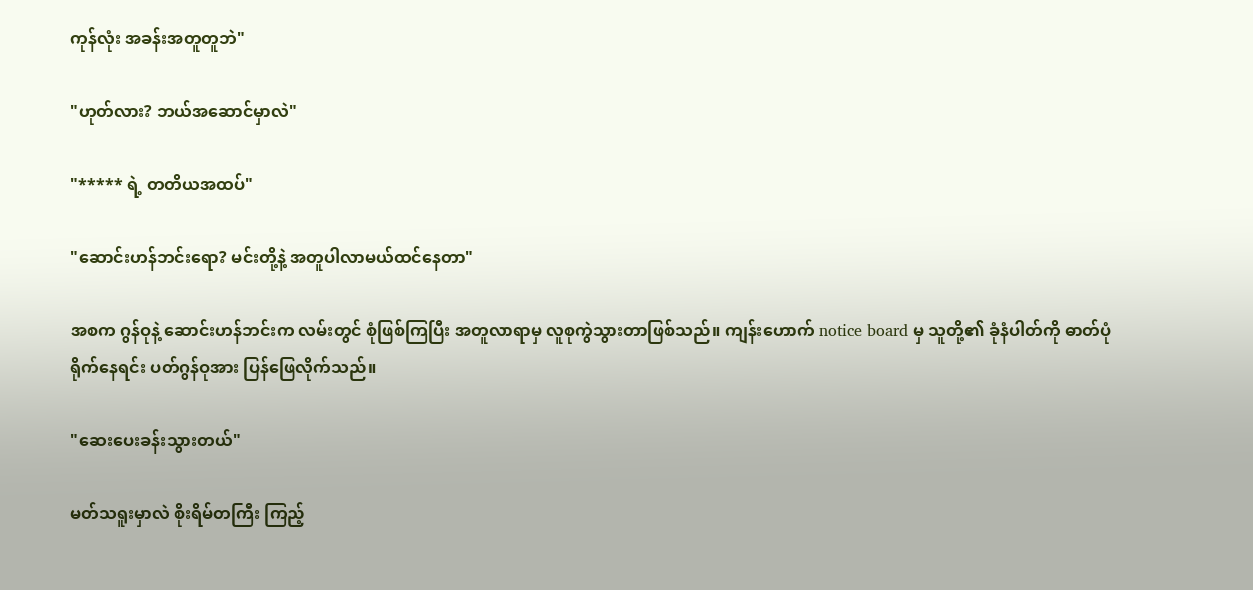ကုန်လုံး အခန်းအတူတူဘဲ"

"ဟုတ်လား? ဘယ်အဆောင်မှာလဲ"

"***** ရဲ့ တတိယအထပ်"

"ဆောင်းဟန်ဘင်းရော? မင်းတို့နဲ့ အတူပါလာမယ်ထင်နေတာ"

အစက ဂွန်ဝုနဲ့ ဆောင်းဟန်ဘင်းက လမ်းတွင် စုံဖြစ်ကြပြီး အတူလာရာမှ လူစုကွဲသွားတာဖြစ်သည်။ ကျန်းဟောက် notice board မှ သူတို့၏ ခုံနံပါတ်ကို ဓာတ်ပုံရိုက်နေရင်း ပတ်ဂွန်ဝုအား ပြန်ဖြေလိုက်သည်။

"ဆေးပေးခန်းသွားတယ်"

မတ်သရူးမှာလဲ စိုးရိမ်တကြီး ကြည့်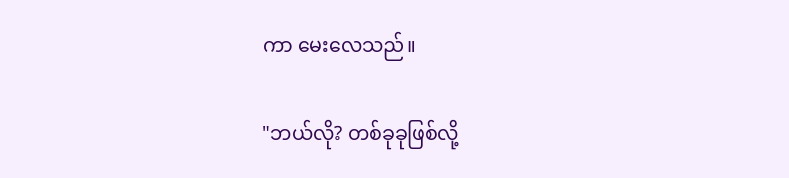ကာ မေးလေသည်။

"ဘယ်လို? တစ်ခုခုဖြစ်လို့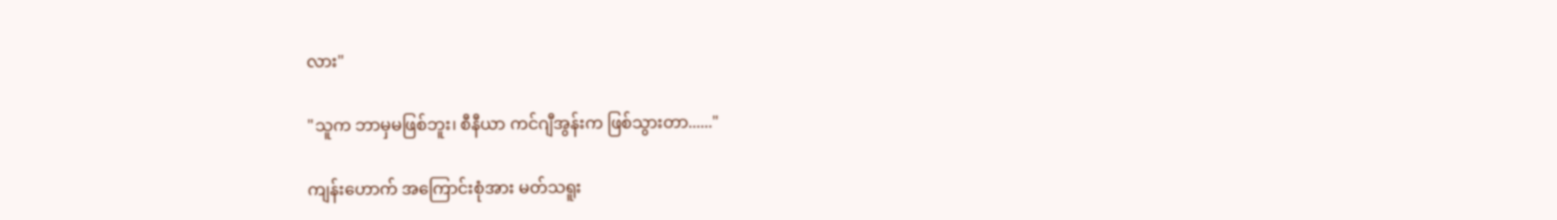လား"

"သူက ဘာမှမဖြစ်ဘူး၊ စီနီယာ ကင်ဂျီအွန်းက ဖြစ်သွားတာ......"

ကျန်းဟောက် အကြောင်းစုံအား မတ်သရူး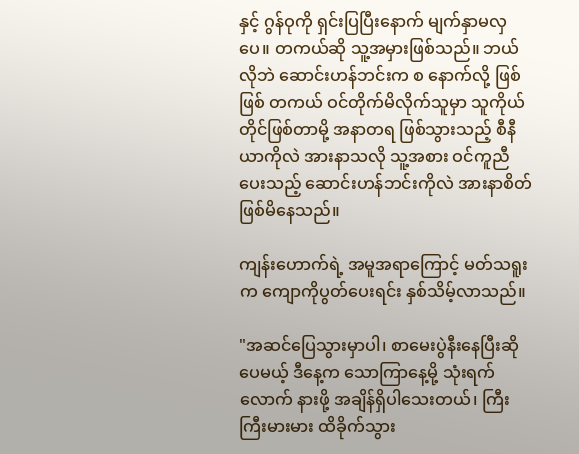နှင့် ဂွန်ဝုကို ရှင်းပြပြီးနောက် မျက်နှာမလှပေ။ တကယ်ဆို သူ့အမှားဖြစ်သည်။ ဘယ်လိုဘဲ ဆောင်းဟန်ဘင်းက စ နောက်လို့ ဖြစ်ဖြစ် တကယ် ဝင်တိုက်မိလိုက်သူမှာ သူကိုယ်တိုင်ဖြစ်တာမို့ အနာတရ ဖြစ်သွားသည့် စီနီယာကိုလဲ အားနာသလို သူ့အစား ဝင်ကူညီပေးသည့် ဆောင်းဟန်ဘင်းကိုလဲ အားနာစိတ်ဖြစ်မိနေသည်။

ကျန်းဟောက်ရဲ့ အမူအရာကြောင့် မတ်သရူးက ကျောကိုပွတ်ပေးရင်း နှစ်သိမ့်လာသည်။

"အဆင်ပြေသွားမှာပါ၊ စာမေးပွဲနီးနေပြီးဆိုပေမယ့် ဒီနေ့က သောကြာနေ့မို့ သုံးရက်လောက် နားဖို့ အချိန်ရှိပါသေးတယ်၊ ကြီးကြီးမားမား ထိခိုက်သွား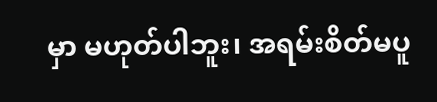မှာ မဟုတ်ပါဘူး၊ အရမ်းစိတ်မပူ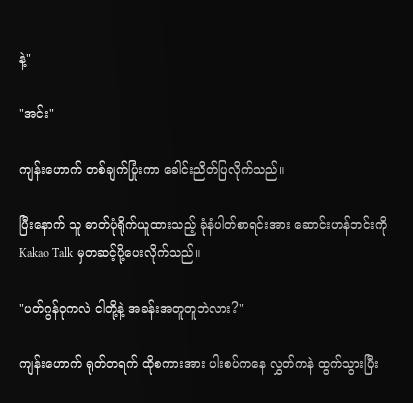နဲ့"

"အင်း"

ကျန်းဟောက် တစ်ချက်ပြုံးကာ ခေါင်းညိတ်ပြလိုက်သည်။

ပြီးနောက် သူ ဓာတ်ပုံရိုက်ယူထားသည့် ခုံနံပါတ်စာရင်းအား ဆောင်းဟန်ဘင်းကို Kakao Talk မှတဆင့်ပို့ပေးလိုက်သည်။

"ပတ်ဂွန်ဝုကလဲ ငါတို့နဲ့ အခန်းအတူတူဘဲလား?"

ကျန်းဟောက် ရုတ်တရက် ထိုစကားအား ပါးစပ်ကနေ လွှတ်ကနဲ ထွက်သွားပြီး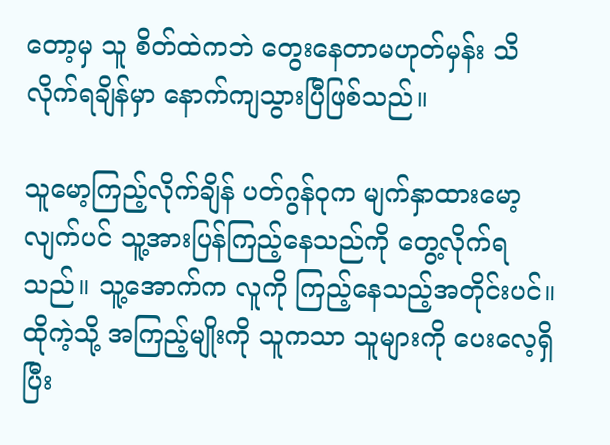တော့မှ သူ စိတ်ထဲကဘဲ တွေးနေတာမဟုတ်မှန်း သိလိုက်ရချိန်မှာ နောက်ကျသွားပြီဖြစ်သည်။

သူမော့ကြည့်လိုက်ချိန် ပတ်ဂွန်ဝုက မျက်နှာထားမော့လျက်ပင် သူ့အားပြန်ကြည့်နေသည်ကို တွေ့လိုက်ရသည်။ သူ့အောက်က လူကို ကြည့်နေသည့်အတိုင်းပင်။ ထိုကဲ့သို့ အကြည့်မျိုးကို သူကသာ သူများကို ပေးလေ့ရှိပြီး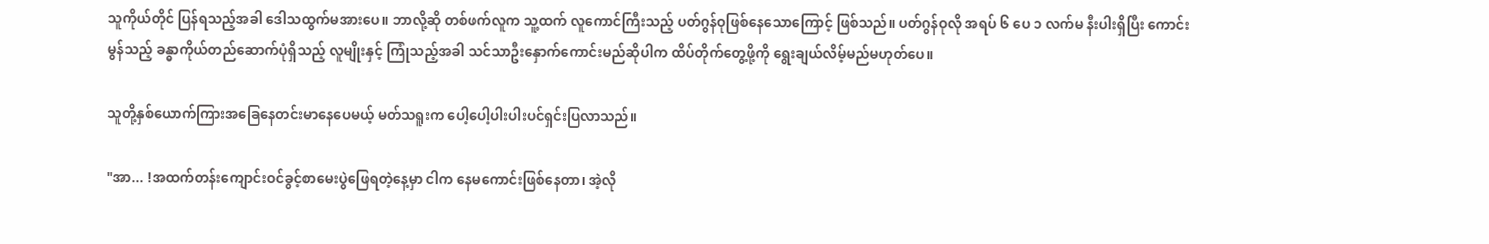သူကိုယ်တိုင် ပြန်ရသည့်အခါ ဒေါသထွက်မအားပေ။ ဘာလို့ဆို တစ်ဖက်လူက သူ့ထက် လူကောင်ကြီးသည့် ပတ်ဂွန်ဝုဖြစ်နေသောကြောင့် ဖြစ်သည်။ ပတ်ဂွန်ဝုလို အရပ် ၆ ပေ ၁ လက်မ နီးပါးရှိပြီး ကောင်းမွန်သည့် ခန္ဓာကိုယ်တည်ဆောက်ပုံရှိသည့် လူမျိုးနှင့် ကြုံသည့်အခါ သင်သာဦးနှောက်ကောင်းမည်ဆိုပါက ထိပ်တိုက်တွေ့ဖို့ကို ရွေးချယ်လိမ့်မည်မဟုတ်ပေ။

သူတို့နှစ်ယောက်ကြားအခြေနေတင်းမာနေပေမယ့် မတ်သရူးက ပေါ့ပေါ့ပါးပါးပင်ရှင်းပြလာသည်။

"အာ... !အထက်တန်းကျောင်းဝင်ခွင့်စာမေးပွဲဖြေရတဲ့နေ့မှာ ငါက နေမကောင်းဖြစ်နေတာ၊ အဲ့လို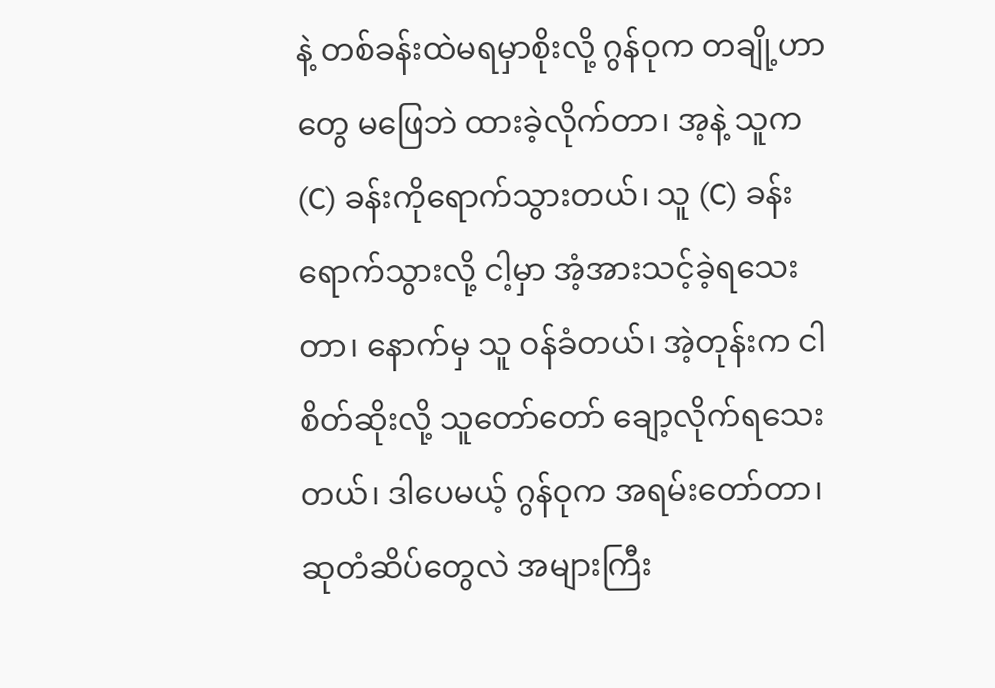နဲ့ တစ်ခန်းထဲမရမှာစိုးလို့ ဂွန်ဝုက တချို့ဟာတွေ မဖြေဘဲ ထားခဲ့လိုက်တာ၊ အ့နဲ့ သူက (C) ခန်းကိုရောက်သွားတယ်၊ သူ (C) ခန်းရောက်သွားလို့ ငါ့မှာ အံ့အားသင့်ခဲ့ရသေးတာ၊ နောက်မှ သူ ဝန်ခံတယ်၊ အဲ့တုန်းက ငါစိတ်ဆိုးလို့ သူတော်တော် ချော့လိုက်ရသေးတယ်၊ ဒါပေမယ့် ဂွန်ဝုက အရမ်းတော်တာ၊ ဆုတံဆိပ်တွေလဲ အများကြီး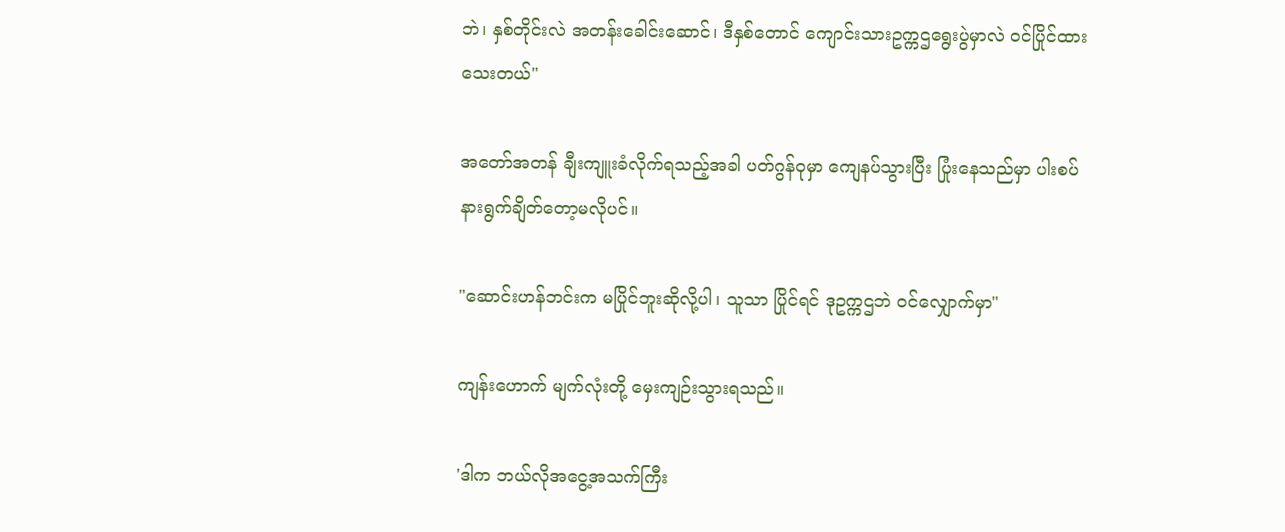ဘဲ၊ နှစ်တိုင်းလဲ အတန်းခေါင်းဆောင်၊ ဒီနှစ်တောင် ကျောင်းသားဥက္ကဌရွေးပွဲမှာလဲ ဝင်ပြိုင်ထားသေးတယ်"

အတော်အတန် ချီးကျူးခံလိုက်ရသည့်အခါ ပတ်ဂွန်ဝုမှာ ကျေနပ်သွားပြီး ပြုံးနေသည်မှာ ပါးစပ် နားရွက်ချိတ်တော့မလိုပင်။

"ဆောင်းဟန်ဘင်းက မပြိုင်ဘူးဆိုလို့ပါ၊ သူသာ ပြိုင်ရင် ဒုဥက္ကဌဘဲ ဝင်လျှောက်မှာ"

ကျန်းဟောက် မျက်လုံးတို့ မှေးကျဉ်းသွားရသည်။

'ဒါက ဘယ်လိုအငွေ့အသက်ကြီး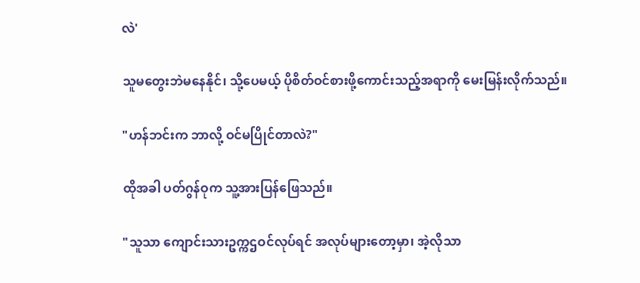လဲ'

သူမတွေးဘဲမနေနိုင်၊ သို့ပေမယ့် ပိုစိတ်ဝင်စားဖို့ကောင်းသည့်အရာကို မေးမြန်းလိုက်သည်။

"ဟန်ဘင်းက ဘာလို့ ဝင်မပြိုင်တာလဲ?"

ထိုအခါ ပတ်ဂွန်ဝုက သူ့အားပြန်ဖြေသည်။

"သူသာ ကျောင်းသားဥက္ကဌဝင်လုပ်ရင် အလုပ်များတော့မှာ၊ အဲ့လိုသာ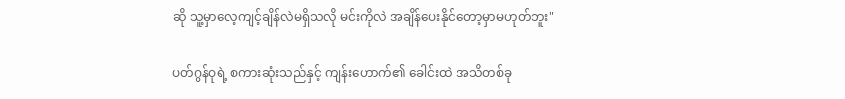ဆို သူ့မှာလေ့ကျင့်ချိန်လဲမရှိသလို မင်းကိုလဲ အချိန်ပေးနိုင်တော့မှာမဟုတ်ဘူး"

ပတ်ဂွန်ဝုရဲ့ စကားဆုံးသည်နှင့် ကျန်းဟောက်၏ ခေါင်းထဲ အသိတစ်ခု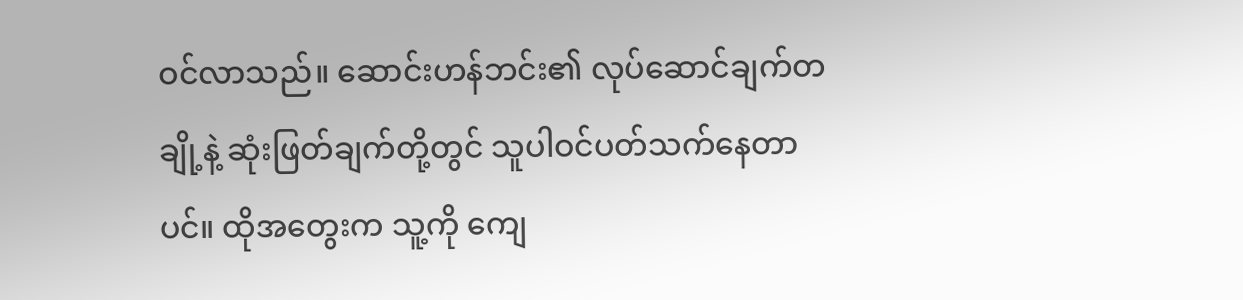ဝင်လာသည်။ ဆောင်းဟန်ဘင်း၏ လုပ်ဆောင်ချက်တချို့နဲ့ ဆုံးဖြတ်ချက်တို့တွင် သူပါဝင်ပတ်သက်နေတာပင်။ ထိုအတွေးက သူ့ကို ကျေ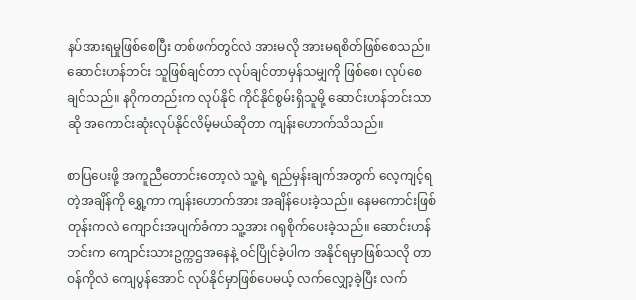နပ်အားရမှုဖြစ်စေပြီး တစ်ဖက်တွင်လဲ အားမလို အားမရစိတ်ဖြစ်စေသည်။ ဆောင်းဟန်ဘင်း သူဖြစ်ချင်တာ လုပ်ချင်တာမှန်သမျှကို ဖြစ်စေ၊ လုပ်စေချင်သည်။ နဂိုကတည်းက လုပ်နိုင် ကိုင်နိုင်စွမ်းရှိသူမို့ ဆောင်းဟန်ဘင်းသာဆို အကောင်းဆုံးလုပ်နိုင်လိမ့်မယ်ဆိုတာ ကျန်းဟောက်သိသည်။

စာပြပေးဖို့ အကူညီတောင်းတော့လဲ သူ့ရဲ့ ရည်မှန်းချက်အတွက် လေ့ကျင့်ရတဲ့အချိန်ကို ရွှေ့ကာ ကျန်းဟောက်အား အချိန်ပေးခဲ့သည်။ နေမကောင်းဖြစ်တုန်းကလဲ ကျောင်းအပျက်ခံကာ သူ့အား ဂရုစိုက်ပေးခဲ့သည်။ ဆောင်းဟန်ဘင်းက ကျောင်းသားဥက္ကဌအနေနဲ့ ဝင်ပြိုင်ခဲ့ပါက အနိုင်ရမှာဖြစ်သလို တာဝန်ကိုလဲ ကျေပွန်အောင် လုပ်နိုင်မှာဖြစ်ပေမယ့် လက်လျှော့ခဲ့ပြီး လက်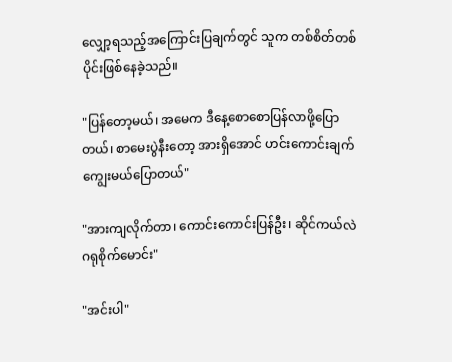လျှော့ရသည့်အကြောင်းပြချက်တွင် သူက တစ်စိတ်တစ်ပိုင်းဖြစ်နေခဲ့သည်။

"ပြန်တော့မယ်၊ အမေက ဒီနေ့စောစောပြန်လာဖို့ပြောတယ်၊ စာမေးပွဲနီးတော့ အားရှိအောင် ဟင်းကောင်းချက်ကျွေးမယ်ပြောတယ်"

"အားကျလိုက်တာ၊ ကောင်းကောင်းပြန်ဦး၊ ဆိုင်ကယ်လဲ ဂရုစိုက်မောင်း"

"အင်းပါ"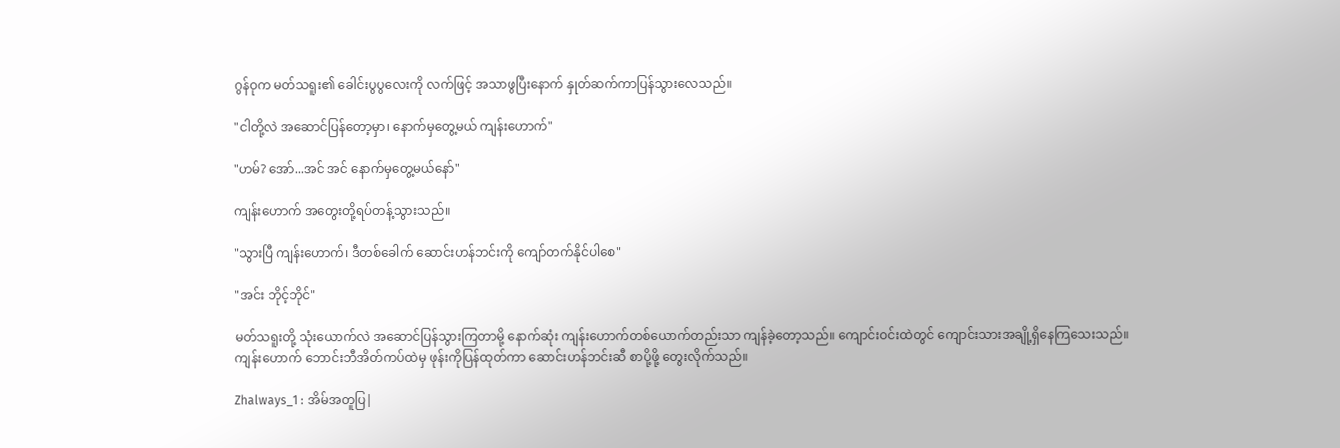ဂွန်ဝုက မတ်သရူး၏ ခေါင်းပွပွလေးကို လက်ဖြင့် အသာဖွပြီးနောက် နှုတ်ဆက်ကာပြန်သွားလေသည်။

"ငါတို့လဲ အဆောင်ပြန်တော့မှာ၊ နောက်မှတွေ့မယ် ကျန်းဟောက်"

"ဟမ်? အော်...အင် အင် နောက်မှတွေ့မယ်နော်"

ကျန်းဟောက် အတွေးတို့ရပ်တန့်သွားသည်။

"သွားပြီ ကျန်းဟောက်၊ ဒီတစ်ခေါက် ဆောင်းဟန်ဘင်းကို ကျော်တက်နိုင်ပါစေ"

"အင်း ဘိုင့်ဘိုင်"

မတ်သရူးတို့ သုံးယောက်လဲ အဆောင်ပြန်သွားကြတာမို့ နောက်ဆုံး ကျန်းဟောက်တစ်ယောက်တည်းသာ ကျန်ခဲ့တော့သည်။ ကျောင်းဝင်းထဲတွင် ကျောင်းသားအချို့ရှိနေကြသေးသည်။ ကျန်းဟောက် ဘောင်းဘီအိတ်ကပ်ထဲမှ ဖုန်းကိုပြန်ထုတ်ကာ ဆောင်းဟန်ဘင်းဆီ စာပို့ဖို့ တွေးလိုက်သည်။

Zhalways_1 : အိမ်အတူပြ|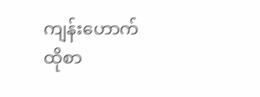ကျန်းဟောက် ထိုစာ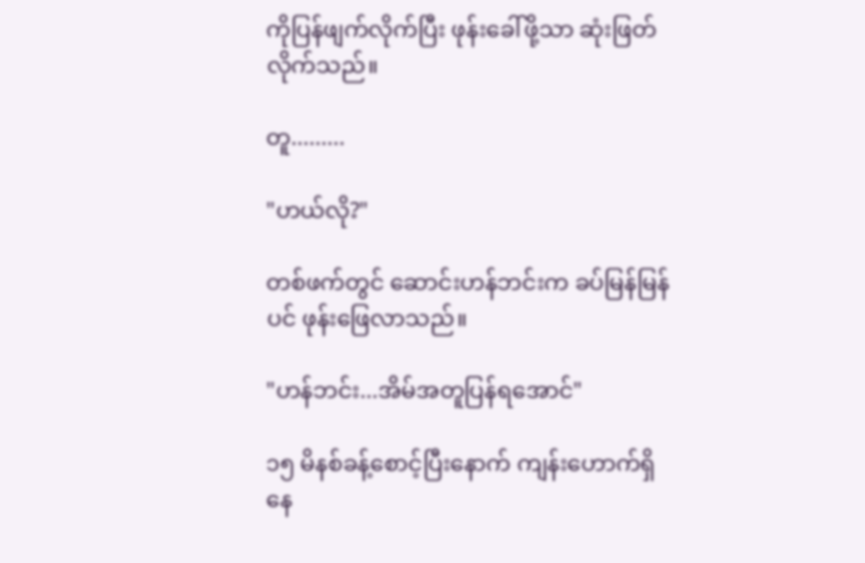ကိုပြန်ဖျက်လိုက်ပြီး ဖုန်းခေါ်ဖို့သာ ဆုံးဖြတ်လိုက်သည်။

တူ.........

"ဟယ်လို?"

တစ်ဖက်တွင် ဆောင်းဟန်ဘင်းက ခပ်မြန်မြန်ပင် ဖုန်းဖြေလာသည်။

"ဟန်ဘင်း...အိမ်အတူပြန်ရအောင်"

၁၅ မိနစ်ခန့်စောင့်ပြီးနောက် ကျန်းဟောက်ရှိနေ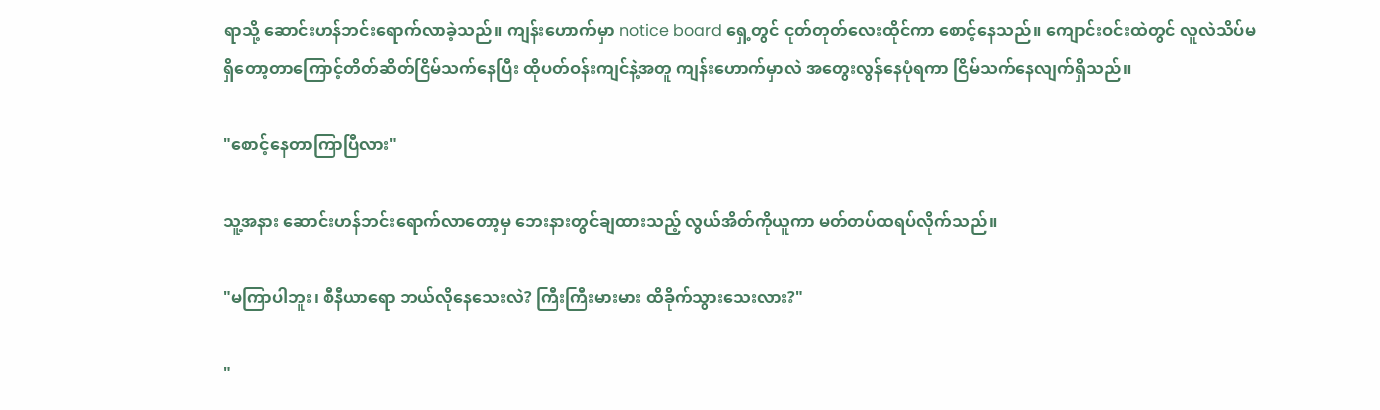ရာသို့ ဆောင်းဟန်ဘင်းရောက်လာခဲ့သည်။ ကျန်းဟောက်မှာ notice board ရှေ့တွင် ငုတ်တုတ်လေးထိုင်ကာ စောင့်နေသည်။ ကျောင်းဝင်းထဲတွင် လူလဲသိပ်မရှိတော့တာကြောင့်တိတ်ဆိတ်ငြိမ်သက်နေပြီး ထိုပတ်ဝန်းကျင်နဲ့အတူ ကျန်းဟောက်မှာလဲ အတွေးလွန်နေပုံရကာ ငြိမ်သက်နေလျက်ရှိသည်။

"စောင့်နေတာကြာပြီလား"

သူ့အနား ဆောင်းဟန်ဘင်းရောက်လာတော့မှ ဘေးနားတွင်ချထားသည့် လွယ်အိတ်ကိုယူကာ မတ်တပ်ထရပ်လိုက်သည်။

"မကြာပါဘူး၊ စီနီယာရော ဘယ်လိုနေသေးလဲ? ကြီးကြီးမားမား ထိခိုက်သွားသေးလား?"

"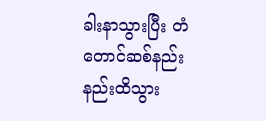ခါးနာသွားပြီး တံတောင်ဆစ်နည်းနည်းထိသွား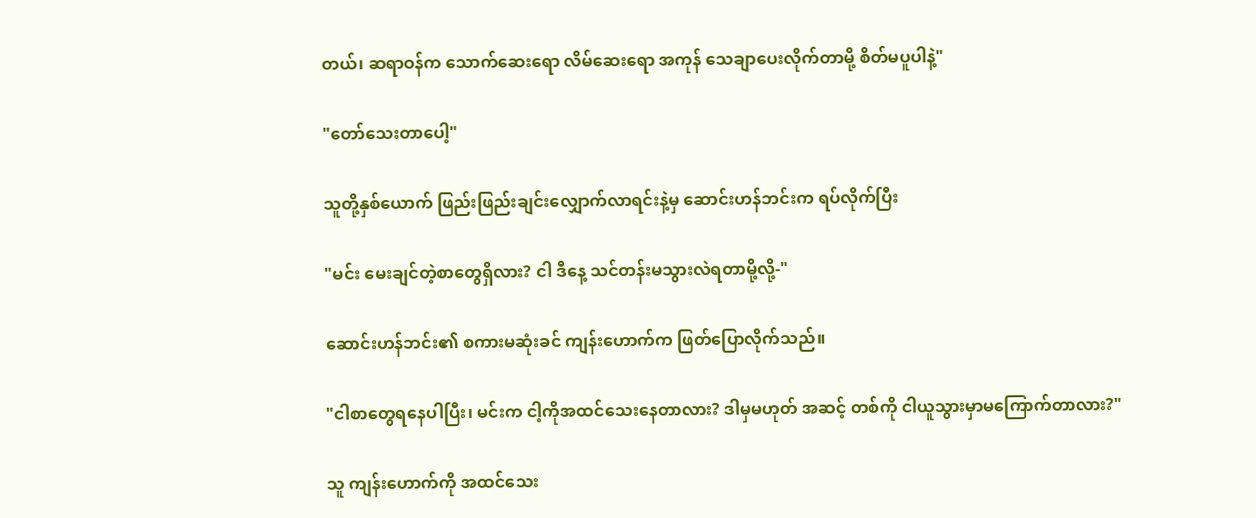တယ်၊ ဆရာဝန်က သောက်ဆေးရော လိမ်ဆေးရော အကုန် သေချာပေးလိုက်တာမို့ စိတ်မပူပါနဲ့"

"တော်သေးတာပေါ့"

သူတို့နှစ်ယောက် ဖြည်းဖြည်းချင်းလျှောက်လာရင်းနဲ့မှ ဆောင်းဟန်ဘင်းက ရပ်လိုက်ပြီး

"မင်း မေးချင်တဲ့စာတွေရှိလား? ငါ ဒီနေ့ သင်တန်းမသွားလဲရတာမို့လို့-"

ဆောင်းဟန်ဘင်း၏ စကားမဆုံးခင် ကျန်းဟောက်က ဖြတ်ပြောလိုက်သည်။

"ငါစာတွေရနေပါပြီး၊ မင်းက ငါ့ကိုအထင်သေးနေတာလား? ဒါမှမဟုတ် အဆင့် တစ်ကို ငါယူသွားမှာမကြောက်တာလား?"

သူ ကျန်းဟောက်ကို အထင်သေး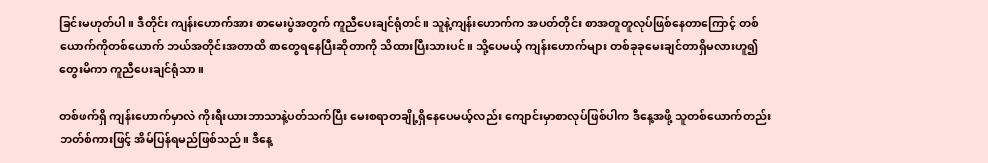ခြင်းမဟုတ်ပါ။ ဒီတိုင်း ကျန်းဟောက်အား စာမေးပွဲအတွက် ကူညီပေးချင်ရုံတင်။ သူနဲ့ကျန်းဟောက်က အပတ်တိုင်း စာအတူတူလုပ်ဖြစ်နေတာကြောင့် တစ်ယောက်ကိုတစ်ယောက် ဘယ်အတိုင်းအတာထိ စာတွေရနေပြီးဆိုတာကို သိထားပြီးသားပင်။ သို့ပေမယ့် ကျန်းဟောက်များ တစ်ခုခုမေးချင်တာရှိမလားဟူ၍ တွေးမိကာ ကူညီပေးချင်ရုံသာ။

တစ်ဖက်ရှိ ကျန်းဟောက်မှာလဲ ကိုးရီးယားဘာသာနဲ့ပတ်သက်ပြီး မေးစရာတချို့ရှိနေပေမယ့်လည်း ကျောင်းမှာစာလုပ်ဖြစ်ပါက ဒီနေ့အဖို့ သူတစ်ယောက်တည်း ဘတ်စ်ကားဖြင့် အိမ်ပြန်ရမည်ဖြစ်သည်။ ဒီနေ့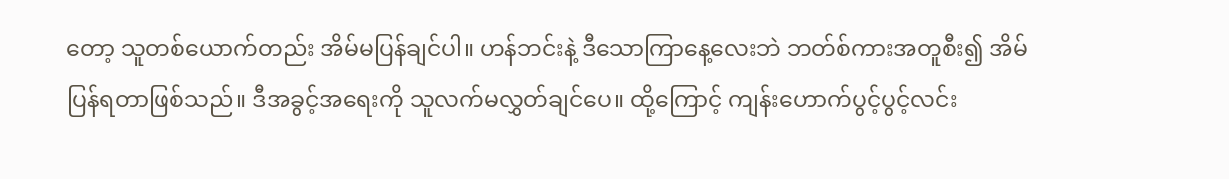တော့ သူတစ်ယောက်တည်း အိမ်မပြန်ချင်ပါ။ ဟန်ဘင်းနဲ့ ဒီသောကြာနေ့လေးဘဲ ဘတ်စ်ကားအတူစီး၍ အိမ်ပြန်ရတာဖြစ်သည်။ ဒီအခွင့်အရေးကို သူလက်မလွှတ်ချင်ပေ။ ထို့ကြောင့် ကျန်းဟောက်ပွင့်ပွင့်လင်း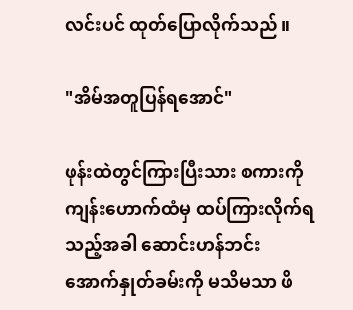လင်းပင် ထုတ်ပြောလိုက်သည်။

"အိမ်အတူပြန်ရအောင်"

ဖုန်းထဲတွင်ကြားပြီးသား စကားကို ကျန်းဟောက်ထံမှ ထပ်ကြားလိုက်ရသည့်အခါ ဆောင်းဟန်ဘင်း အောက်နှုတ်ခမ်းကို မသိမသာ ဖိ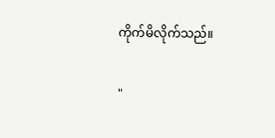ကိုက်မိလိုက်သည်။

"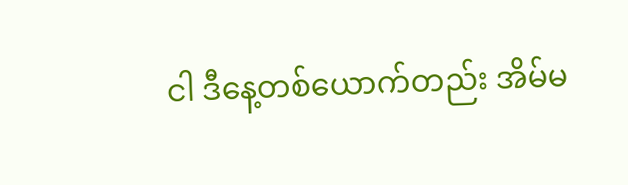ငါ ဒီနေ့တစ်ယောက်တည်း အိမ်မ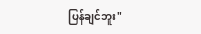ပြန်ချင်ဘူး"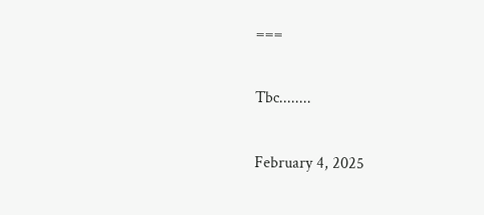===

Tbc........

February 4, 2025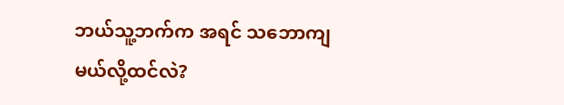ဘယ်သူ့ဘက်က အရင် သဘောကျမယ်လို့ထင်လဲ?